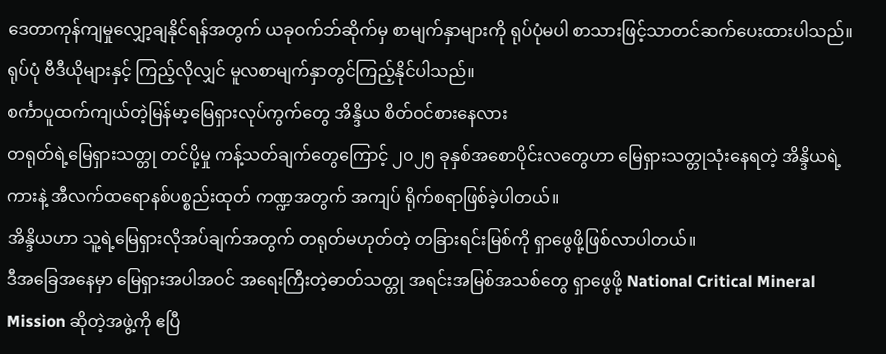ဒေတာကုန်ကျမှုလျှော့ချနိုင်ရန်အတွက် ယခုဝက်ဘ်ဆိုက်မှ စာမျက်နှာများကို ရုပ်ပုံမပါ စာသားဖြင့်သာတင်ဆက်ပေးထားပါသည်။ ရုပ်ပုံ ဗီဒီယိုများနှင့် ကြည့်လိုလျှင် မူလစာမျက်နှာတွင်ကြည့်နိုင်ပါသည်။
စင်္ကာပူထက်ကျယ်တဲ့မြန်မာ့မြေရှားလုပ်ကွက်တွေ အိန္ဒိယ စိတ်ဝင်စားနေလား
တရုတ်ရဲ့မြေရှားသတ္တု တင်ပို့မှု ကန့်သတ်ချက်တွေကြောင့် ၂၀၂၅ ခုနှစ်အစောပိုင်းလတွေဟာ မြေရှားသတ္တုသုံးနေရတဲ့ အိန္ဒိယရဲ့ကားနဲ့ အီလက်ထရောနစ်ပစ္စည်းထုတ် ကဏ္ဍအတွက် အကျပ် ရိုက်စရာဖြစ်ခဲ့ပါတယ်။
အိန္ဒိယဟာ သူ့ရဲ့မြေရှားလိုအပ်ချက်အတွက် တရုတ်မဟုတ်တဲ့ တခြားရင်းမြစ်ကို ရှာဖွေဖို့ဖြစ်လာပါတယ်။
ဒီအခြေအနေမှာ မြေရှားအပါအဝင် အရေးကြီးတဲ့ဓာတ်သတ္တု အရင်းအမြစ်အသစ်တွေ ရှာဖွေဖို့ National Critical Mineral Mission ဆိုတဲ့အဖွဲ့ကို ဧပြီ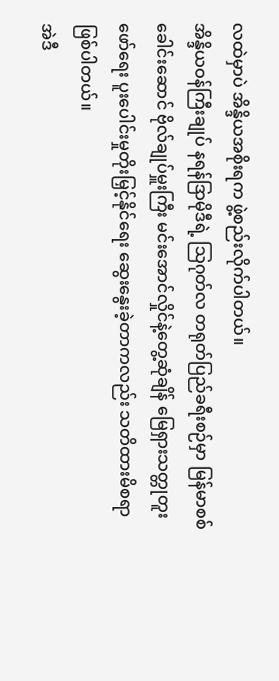လထဲမှာပဲ အိန္ဒိယအစိုးရက ဖွဲ့စည်းလိုက်ပါတယ်။
အိန္ဒိယဝန်ကြီးချုပ် နရန်ဒြာမိုဒီရဲ့ သြဂုတ်လ တရုတ်ပြည်ခရီးစဉ်မှာ မြန်မာစစ်ခေါင်းဆောင် ဗိုလ်ချုပ်မှူးကြီး မင်းအောင်လှိုင်နဲ့တွေ့ဆုံချိန် မြေရှားသတ္တုတူးဖော်ရေး ပူးပေါင်းမှုတိုးမြှင့်နိုင်ရေး ဆွေးနွေးခဲ့တာကလည်း သတိထားမိစရာဖြစ်ပါတယ်။
အဲဒီ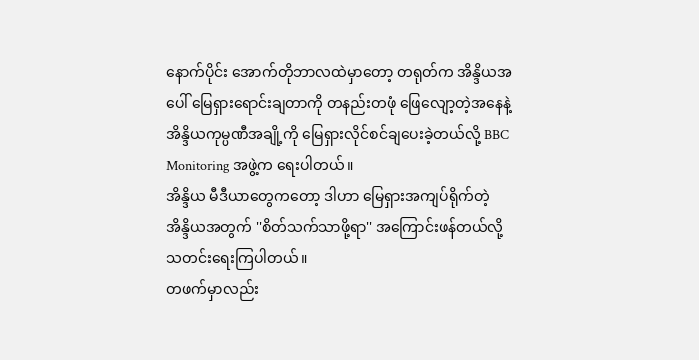နောက်ပိုင်း အောက်တိုဘာလထဲမှာတော့ တရုတ်က အိန္ဒိယအပေါ် မြေရှားရောင်းချတာကို တနည်းတဖုံ ဖြေလျော့တဲ့အနေနဲ့ အိန္ဒိယကုမ္ပဏီအချို့ကို မြေရှားလိုင်စင်ချပေးခဲ့တယ်လို့ BBC Monitoring အဖွဲ့က ရေးပါတယ်။
အိန္ဒိယ မီဒီယာတွေကတော့ ဒါဟာ မြေရှားအကျပ်ရိုက်တဲ့အိန္ဒိယအတွက် ''စိတ်သက်သာဖို့ရာ'' အကြောင်းဖန်တယ်လို့ သတင်းရေးကြပါတယ်။
တဖက်မှာလည်း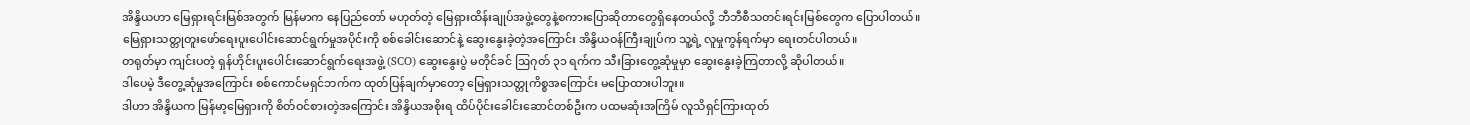အိန္ဒိယဟာ မြေရှားရင်းမြစ်အတွက် မြန်မာက နေပြည်တော် မဟုတ်တဲ့ မြေရှားထိန်းချုပ်အဖွဲ့တွေနဲ့စကားပြောဆိုတာတွေရှိနေတယ်လို့ ဘီဘီစီသတင်းရင်းမြစ်တွေက ပြောပါတယ်။
မြေရှားသတ္တုတူးဖော်ရေးပူးပေါင်းဆောင်ရွက်မှုအပိုင်းကို စစ်ခေါင်းဆောင်နဲ့ ဆွေးနွေးခဲ့တဲ့အကြောင်း အိန္ဒိယဝန်ကြီးချုပ်က သူ့ရဲ့ လူမှုကွန်ရက်မှာ ရေးတင်ပါတယ်။
တရုတ်မှာ ကျင်းပတဲ့ ရှန်ဟိုင်းပူးပေါင်းဆောင်ရွက်ရေးအဖွဲ့ (SCO) ဆွေးနွေးပွဲ မတိုင်ခင် ဩဂုတ် ၃၁ ရက်က သီးခြားတွေ့ဆုံမှုမှာ ဆွေးနွေးခဲ့ကြတာလို့ ဆိုပါတယ်။
ဒါပေမဲ့ ဒီတွေ့ဆုံမှုအကြောင်း စစ်ကောင်မရှင်ဘက်က ထုတ်ပြန်ချက်မှာတော့ မြေရှားသတ္တုကိစ္စအကြောင်း မပြောထားပါဘူး။
ဒါဟာ အိန္ဒိယက မြန်မာ့မြေရှားကို စိတ်ဝင်စားတဲ့အကြောင်း အိန္ဒိယအစိုးရ ထိပ်ပိုင်းခေါင်းဆောင်တစ်ဦးက ပထမဆုံးအကြိမ် လူသိရှင်ကြားထုတ်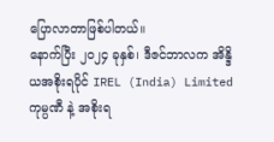ပြောလာတာဖြစ်ပါတယ်။
နောက်ပြီး ၂၀၂၄ ခုနှစ်၊ ဒီဇင်ဘာလက အိန္ဒိယအစိုးရပိုင် IREL (India) Limited ကုမ္ပဏီ နဲ့ အစိုးရ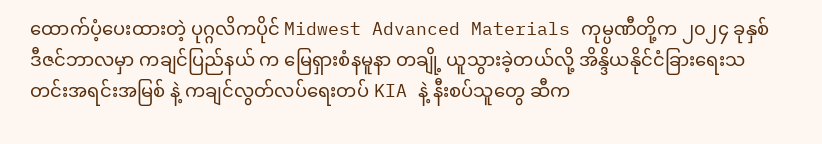ထောက်ပံ့ပေးထားတဲ့ ပုဂ္ဂလိကပိုင် Midwest Advanced Materials ကုမ္ပဏီတို့က ၂၀၂၄ ခုနှစ် ဒီဇင်ဘာလမှာ ကချင်ပြည်နယ် က မြေရှားစံနမူနာ တချို့ ယူသွားခဲ့တယ်လို့ အိန္ဒိယနိုင်ငံခြားရေးသတင်းအရင်းအမြစ် နဲ့ ကချင်လွတ်လပ်ရေးတပ် KIA နဲ့ နီးစပ်သူတွေ ဆီက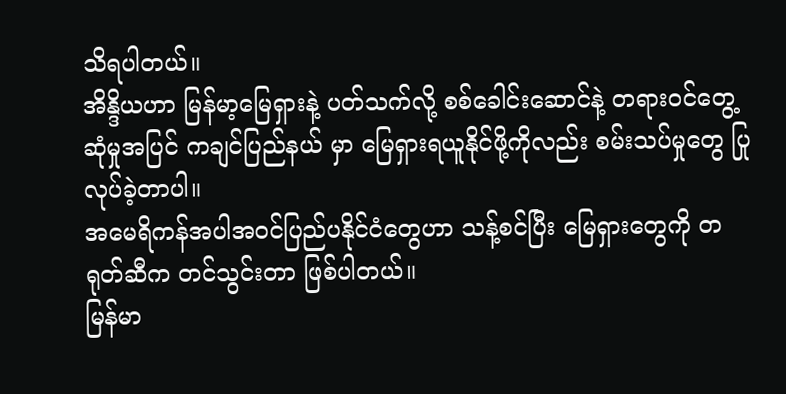သိရပါတယ်။
အိန္ဒိယဟာ မြန်မာ့မြေရှားနဲ့ ပတ်သက်လို့ စစ်ခေါင်းဆောင်နဲ့ တရားဝင်တွေ့ဆုံမှုအပြင် ကချင်ပြည်နယ် မှာ မြေရှားရယူနိုင်ဖို့ကိုလည်း စမ်းသပ်မှုတွေ ပြုလုပ်ခဲ့တာပါ။
အမေရိကန်အပါအဝင်ပြည်ပနိုင်ငံတွေဟာ သန့်စင်ပြီး မြေရှားတွေကို တရုတ်ဆီက တင်သွင်းတာ ဖြစ်ပါတယ်။
မြန်မာ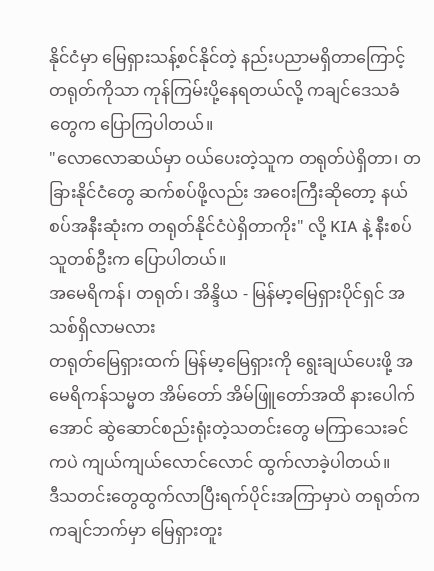နိုင်ငံမှာ မြေရှားသန့်စင်နိုင်တဲ့ နည်းပညာမရှိတာကြောင့် တရုတ်ကိုသာ ကုန်ကြမ်းပို့နေရတယ်လို့ ကချင်ဒေသခံတွေက ပြောကြပါတယ်။
"လောလောဆယ်မှာ ဝယ်ပေးတဲ့သူက တရုတ်ပဲရှိတာ၊ တခြားနိုင်ငံတွေ ဆက်စပ်ဖို့လည်း အဝေးကြီးဆိုတော့ နယ်စပ်အနီးဆုံးက တရုတ်နိုင်ငံပဲရှိတာကိုး" လို့ KIA နဲ့ နီးစပ်သူတစ်ဦးက ပြောပါတယ်။
အမေရိကန်၊ တရုတ်၊ အိန္ဒိယ - မြန်မာ့မြေရှားပိုင်ရှင် အသစ်ရှိလာမလား
တရုတ်မြေရှားထက် မြန်မာ့မြေရှားကို ရွေးချယ်ပေးဖို့ အမေရိကန်သမ္မတ အိမ်တော် အိမ်ဖြူတော်အထိ နားပေါက်အောင် ဆွဲဆောင်စည်းရုံးတဲ့သတင်းတွေ မကြာသေးခင်ကပဲ ကျယ်ကျယ်လောင်လောင် ထွက်လာခဲ့ပါတယ်။
ဒီသတင်းတွေထွက်လာပြီးရက်ပိုင်းအကြာမှာပဲ တရုတ်က ကချင်ဘက်မှာ မြေရှားတူး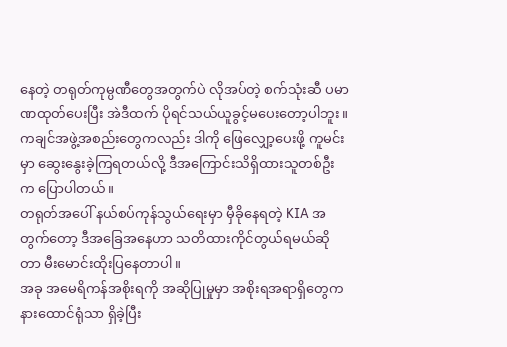နေတဲ့ တရုတ်ကုမ္ပဏီတွေအတွက်ပဲ လိုအပ်တဲ့ စက်သုံးဆီ ပမာဏထုတ်ပေးပြီး အဲဒီထက် ပိုရင်သယ်ယူခွင့်မပေးတော့ပါဘူး။
ကချင်အဖွဲ့အစည်းတွေကလည်း ဒါကို ဖြေလျှော့ပေးဖို့ ကူမင်းမှာ ဆွေးနွေးခဲ့ကြရတယ်လို့ ဒီအကြောင်းသိရှိထားသူတစ်ဦးက ပြောပါတယ်။
တရုတ်အပေါ် နယ်စပ်ကုန်သွယ်ရေးမှာ မှီခိုနေရတဲ့ KIA အတွက်တော့ ဒီအခြေအနေဟာ သတိထားကိုင်တွယ်ရမယ်ဆိုတာ မီးမောင်းထိုးပြနေတာပါ။
အခု အမေရိကန်အစိုးရကို အဆိုပြုမှုမှာ အစိုးရအရာရှိတွေက နားထောင်ရုံသာ ရှိခဲ့ပြီး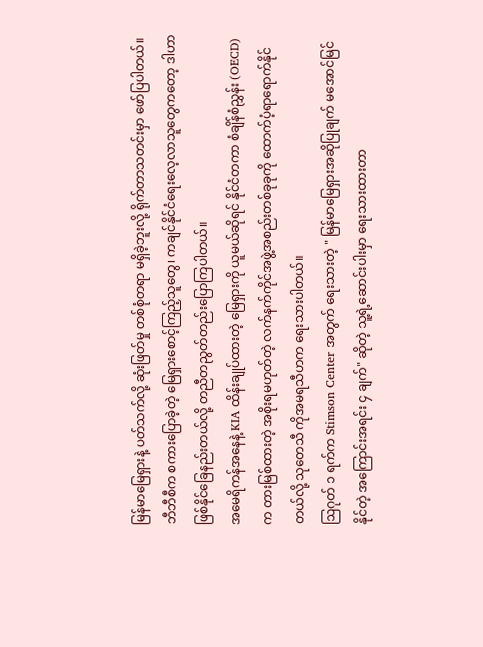မြန်မာမြေရှားနဲ့ ပတ်သက်လို့ ဆုံးဖြတ်မှု တစ်စုံတရာ မရှိခဲ့ဘူးလို့ ရိုက်တာသတင်းမှာ ဖော်ပြပါတယ်။
ဘီဘီစီက စကားပြောခဲ့တဲ့ မြေရှားစောင့်ကြည့်သူတွေ၊ ကချင်နိုင်ငံရေးလေ့လာသူတွေကတော့ ဒါဟာ ဖြစ်နိုင်ခြေနည်းတယ်လို့ တညီတညွတ်တည်းပြောကြပါတယ်။
အမေရိကန်အနေနဲ့ KIA ထိန်းချုပ်ထားတဲ့ မြေရှားကို ယူမယ်ဆိုရင် နိုင်ငံတကာ စံချိန်စံညွှန်း (OECD) က တားမြစ်ထားတဲ့ အစိုးရမဟုတ်တဲ့ လက်နက်ကိုင်အဖွဲ့အစည်းတစ်ခုခုကို ထောက်ပံ့ရာရောက်နိုင်တယ်လို့ သုတေသီ ကိုအမရသီဟက ရေးသားပါတယ်။
ဩဂုတ် ၁ ရက်က Stimson Center အတွက် ရေးသားတဲ့ " မြန်မာမြေရှားအဆိုပြုချက် မအောင်မြင်နိုင်တဲ့ အကြောင်းအရင်း ၄ ချက်" ဆိုတဲ့ သူ့ရဲ့ဆောင်းပါးမှာ ရေးသားထားတာ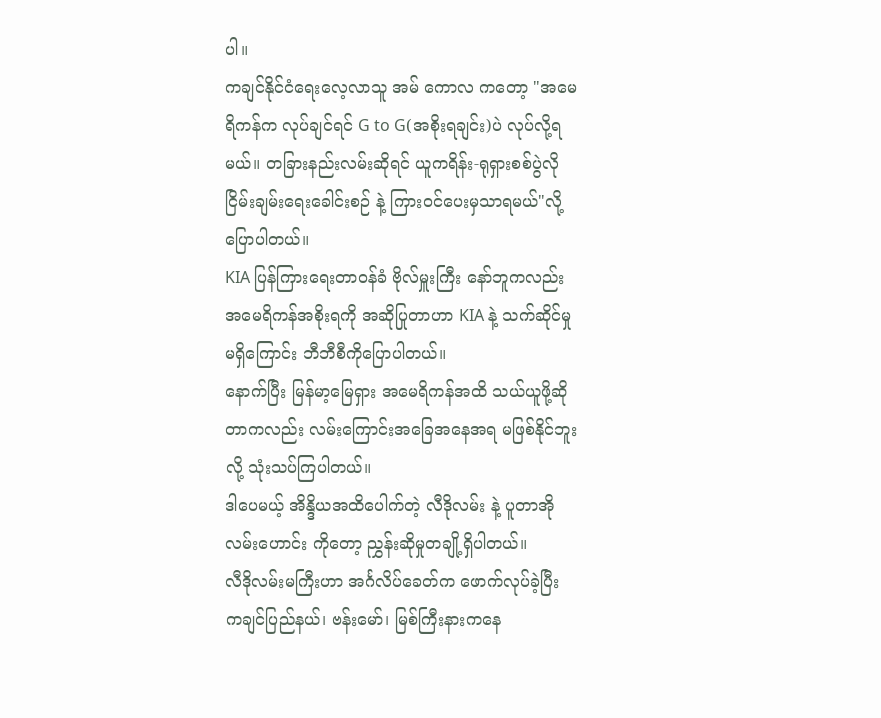ပါ။
ကချင်နိုင်ငံရေးလေ့လာသူ အမ် ကောလ ကတော့ "အမေရိကန်က လုပ်ချင်ရင် G to G(အစိုးရချင်း)ပဲ လုပ်လို့ရမယ်။ တခြားနည်းလမ်းဆိုရင် ယူကရိန်း-ရုရှားစစ်ပွဲလို ငြိမ်းချမ်းရေးခေါင်းစဉ် နဲ့ ကြားဝင်ပေးမှသာရမယ်"လို့ ပြောပါတယ်။
KIA ပြန်ကြားရေးတာဝန်ခံ ဗိုလ်မှူးကြီး နော်ဘူကလည်း အမေရိကန်အစိုးရကို အဆိုပြုတာဟာ KIA နဲ့ သက်ဆိုင်မှုမရှိကြောင်း ဘီဘီစီကိုပြောပါတယ်။
နောက်ပြီး မြန်မာ့မြေရှား အမေရိကန်အထိ သယ်ယူဖို့ဆိုတာကလည်း လမ်းကြောင်းအခြေအနေအရ မဖြစ်နိုင်ဘူးလို့ သုံးသပ်ကြပါတယ်။
ဒါပေမယ့် အိန္ဒိယအထိပေါက်တဲ့ လီဒိုလမ်း နဲ့ ပူတာအိုလမ်းဟောင်း ကိုတော့ ညွှန်းဆိုမှုတချို့ရှိပါတယ်။
လီဒိုလမ်းမကြီးဟာ အင်္ဂလိပ်ခေတ်က ဖောက်လုပ်ခဲ့ပြီး ကချင်ပြည်နယ်၊ ဗန်းမော်၊ မြစ်ကြီးနားကနေ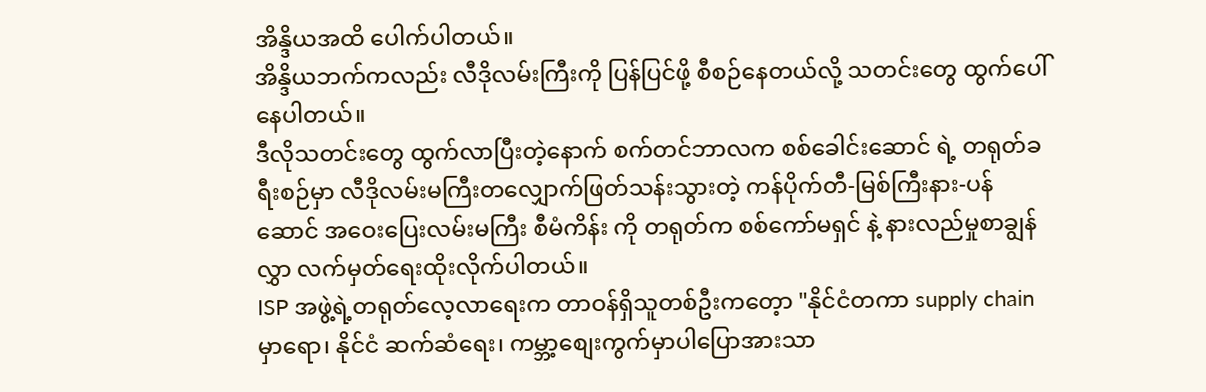အိန္ဒိယအထိ ပေါက်ပါတယ်။
အိန္ဒိယဘက်ကလည်း လီဒိုလမ်းကြီးကို ပြန်ပြင်ဖို့ စီစဉ်နေတယ်လို့ သတင်းတွေ ထွက်ပေါ် နေပါတယ်။
ဒီလိုသတင်းတွေ ထွက်လာပြီးတဲ့နောက် စက်တင်ဘာလက စစ်ခေါင်းဆောင် ရဲ့ တရုတ်ခရီးစဉ်မှာ လီဒိုလမ်းမကြီးတလျှောက်ဖြတ်သန်းသွားတဲ့ ကန်ပိုက်တီ-မြစ်ကြီးနား-ပန်ဆောင် အဝေးပြေးလမ်းမကြီး စီမံကိန်း ကို တရုတ်က စစ်ကော်မရှင် နဲ့ နားလည်မှုစာချွန်လွှာ လက်မှတ်ရေးထိုးလိုက်ပါတယ်။
ISP အဖွဲ့ရဲ့တရုတ်လေ့လာရေးက တာဝန်ရှိသူတစ်ဦးကတေ့ာ "နိုင်ငံတကာ supply chain မှာရော၊ နိုင်ငံ ဆက်ဆံရေး၊ ကမ္ဘာ့စျေးကွက်မှာပါပြောအားသာ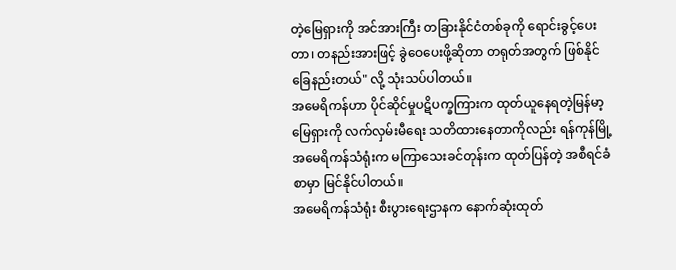တဲ့မြေရှားကို အင်အားကြီး တခြားနိုင်ငံတစ်ခုကို ရောင်းခွင့်ပေးတာ၊ တနည်းအားဖြင့် ခွဲဝေပေးဖို့ဆိုတာ တရုတ်အတွက် ဖြစ်နိုင်ခြေနည်းတယ်" လို့ သုံးသပ်ပါတယ်။
အမေရိကန်ဟာ ပိုင်ဆိုင်မှုပဋိပက္ခကြားက ထုတ်ယူနေရတဲ့မြန်မာ့မြေရှားကို လက်လှမ်းမီရေး သတိထားနေတာကိုလည်း ရန်ကုန်မြို့ အမေရိကန်သံရုံးက မကြာသေးခင်တုန်းက ထုတ်ပြန်တဲ့ အစီရင်ခံစာမှာ မြင်နိုင်ပါတယ်။
အမေရိကန်သံရုံး စီးပွားရေးဌာနက နောက်ဆုံးထုတ်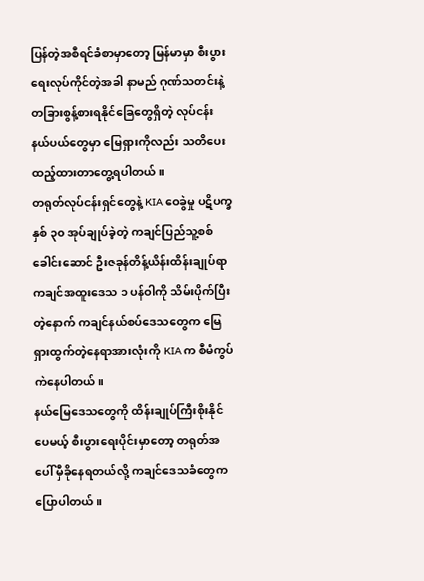ပြန်တဲ့အစီရင်ခံစာမှာတော့ မြန်မာမှာ စီးပွားရေးလုပ်ကိုင်တဲ့အခါ နာမည် ဂုဏ်သတင်းနဲ့ တခြားစွန့်စားရနိုင်ခြေတွေရှိတဲ့ လုပ်ငန်း နယ်ပယ်တွေမှာ မြေရှားကိုလည်း သတိပေး ထည့်ထားတာတွေ့ရပါတယ်။
တရုတ်လုပ်ငန်းရှင်တွေနဲ့ KIA ဝေခွဲမှု ပဋိပက္ခ
နှစ် ၃၀ အုပ်ချုပ်ခဲ့တဲ့ ကချင်ပြည်သူ့စစ်ခေါင်းဆောင် ဦးဇခုန်တိန့်ယိန်းထိန်းချုပ်ရာ ကချင်အထူးဒေသ ၁ ပန်ဝါကို သိမ်းပိုက်ပြီးတဲ့နောက် ကချင်နယ်စပ်ဒေသတွေက မြေရှားထွက်တဲ့နေရာအားလုံးကို KIA က စီမံကွပ်ကဲနေပါတယ်။
နယ်မြေဒေသတွေကို ထိန်းချုပ်ကြီးစိုးနိုင်ပေမယ့် စီးပွားရေးပိုင်းမှာတော့ တရုတ်အပေါ် မှီခိုနေရတယ်လို့ ကချင်ဒေသခံတွေက ပြောပါတယ်။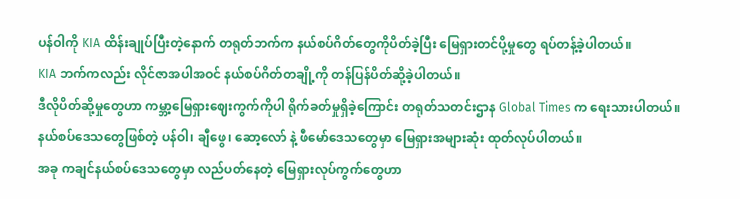ပန်ဝါကို KIA ထိန်းချုပ်ပြီးတဲ့နောက် တရုတ်ဘက်က နယ်စပ်ဂိတ်တွေကိုပိတ်ခဲ့ပြီး မြေရှားတင်ပို့မှုတွေ ရပ်တန့်ခဲ့ပါတယ်။
KIA ဘက်ကလည်း လိုင်ဇာအပါအဝင် နယ်စပ်ဂိတ်တချို့ကို တန်ပြန်ပိတ်ဆို့ခဲ့ပါတယ်။
ဒီလိုပိတ်ဆို့မှုတွေဟာ ကမ္ဘာ့မြေရှားဈေးကွက်ကိုပါ ရိုက်ခတ်မှုရှိခဲ့ကြောင်း တရုတ်သတင်းဌာန Global Times က ရေးသားပါတယ်။
နယ်စပ်ဒေသတွေဖြစ်တဲ့ ပန်ဝါ၊ ချီဖွေ၊ ဆော့လော် နဲ့ ဖီမော်ဒေသတွေမှာ မြေရှားအများဆုံး ထုတ်လုပ်ပါတယ်။
အခု ကချင်နယ်စပ်ဒေသတွေမှာ လည်ပတ်နေတဲ့ မြေရှားလုပ်ကွက်တွေဟာ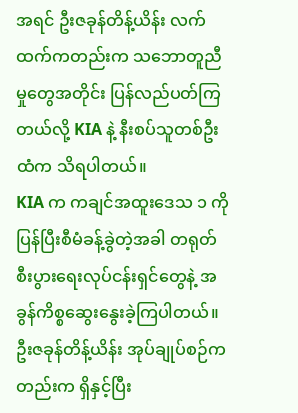အရင် ဦးဇခုန်တိန့်ယိန်း လက်ထက်ကတည်းက သဘောတူညီမှုတွေအတိုင်း ပြန်လည်ပတ်ကြတယ်လို့ KIA နဲ့ နီးစပ်သူတစ်ဦးထံက သိရပါတယ်။
KIA က ကချင်အထူးဒေသ ၁ ကို ပြန်ပြီးစီမံခန့်ခွဲတဲ့အခါ တရုတ်စီးပွားရေးလုပ်ငန်းရှင်တွေနဲ့ အခွန်ကိစ္စဆွေးနွေးခဲ့ကြပါတယ်။
ဦးဇခုန်တိန့်ယိန်း အုပ်ချုပ်စဉ်ကတည်းက ရှိနှင့်ပြီး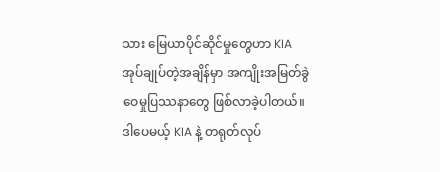သား မြေယာပိုင်ဆိုင်မှုတွေဟာ KIA အုပ်ချုပ်တဲ့အချိန်မှာ အကျိုးအမြတ်ခွဲဝေမှုပြဿနာတွေ ဖြစ်လာခဲ့ပါတယ်။
ဒါပေမယ့် KIA နဲ့ တရုတ်လုပ်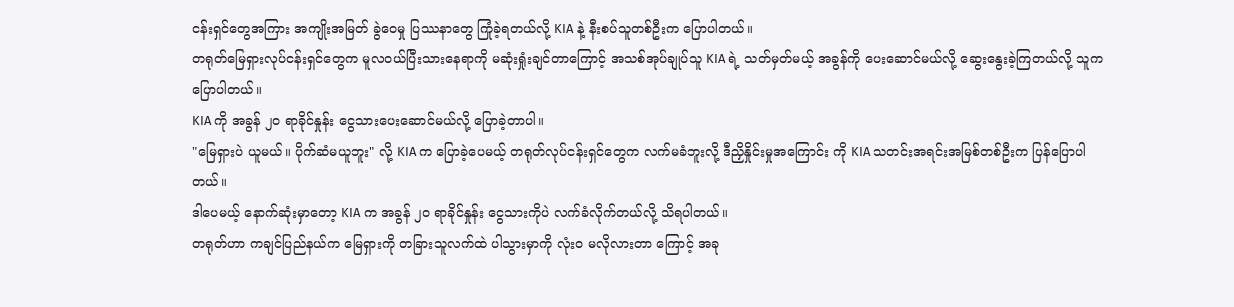ငန်းရှင်တွေအကြား အကျိုးအမြတ် ခွဲဝေမှု ပြဿနာတွေ ကြုံခဲ့ရတယ်လို့ KIA နဲ့ နီးစပ်သူတစ်ဦးက ပြောပါတယ်။
တရုတ်မြေရှားလုပ်ငန်းရှင်တွေက မူလဝယ်ပြီးသားနေရာကို မဆုံးရှုံးချင်တာကြောင့် အသစ်အုပ်ချုပ်သူ KIA ရဲ့ သတ်မှတ်မယ့် အခွန်ကို ပေးဆောင်မယ်လို့ ဆွေးနွေးခဲ့ကြတယ်လို့ သူက ပြောပါတယ်။
KIA ကို အခွန် ၂၀ ရာခိုင်နှုန်း ငွေသားပေးဆောင်မယ်လို့ ပြောခဲ့တာပါ။
"မြေရှားပဲ ယူမယ်။ ပိုက်ဆံမယူဘူး" လို့ KIA က ပြောခဲ့ပေမယ့် တရုတ်လုပ်ငန်းရှင်တွေက လက်မခံဘူးလို့ ဒီညှိနှိုင်းမှုအကြောင်း ကို KIA သတင်းအရင်းအမြစ်တစ်ဦးက ပြန်ပြောပါတယ်။
ဒါပေမယ့် နောက်ဆုံးမှာတော့ KIA က အခွန် ၂၀ ရာခိုင်နှုန်း ငွေသားကိုပဲ လက်ခံလိုက်တယ်လို့ သိရပါတယ်။
တရုတ်ဟာ ကချင်ပြည်နယ်က မြေရှားကို တခြားသူလက်ထဲ ပါသွားမှာကို လုံးဝ မလိုလားတာ ကြောင့် အခု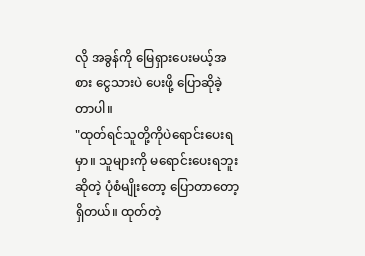လို အခွန်ကို မြေရှားပေးမယ့်အစား ငွေသားပဲ ပေးဖို့ ပြောဆိုခဲ့တာပါ။
"ထုတ်ရင်သူတို့ကိုပဲရောင်းပေးရမှာ။ သူများကို မရောင်းပေးရဘူးဆိုတဲ့ ပုံစံမျိုးတော့ ပြောတာတော့ရှိတယ်။ ထုတ်တဲ့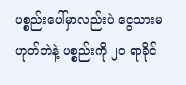ပစ္စည်းပေါ်မှာလည်းပဲ ငွေသားမဟုတ်ဘဲနဲ့ ပစ္စည်းကို ၂၀ ရာခိုင်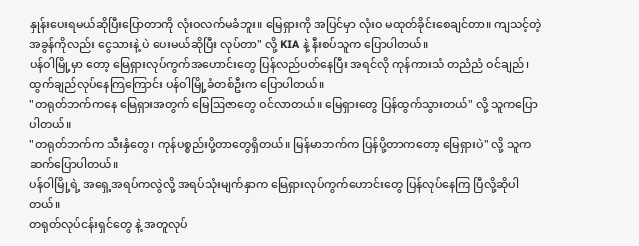နှုန်းပေးရမယ်ဆိုပြီးပြောတာကို လုံးဝလက်မခံဘူး။ မြေရှားကို အပြင်မှာ လုံးဝ မထုတ်ခိုင်းစေချင်တာ။ ကျသင့်တဲ့ အခွန်ကိုလည်း ငွေသားနဲ့ ပဲ ပေးမယ်ဆိုပြီး လုပ်တာ" လို့ KIA နဲ့ နီးစပ်သူက ပြောပါတယ်။
ပန်ဝါမြို့မှာ တော့ မြေရှားလုပ်ကွက်အဟောင်းတွေ ပြန်လည်ပတ်နေပြီး အရင်လို ကုန်ကားသံ တညံညံ ဝင်ချည်၊ ထွက်ချည်လုပ်နေကြကြောင်း ပန်ဝါမြို့ခံတစ်ဦးက ပြောပါတယ်။
"တရုတ်ဘက်ကနေ မြေရှားအတွက် မြေဩဇာတွေ ဝင်လာတယ်။ မြေရှားတွေ ပြန်ထွက်သွားတယ်" လို့ သူကပြောပါတယ်။
"တရုတ်ဘက်က သီးနှံတွေ၊ ကုန်ပစ္စည်းပို့တာတွေရှိတယ်။ မြန်မာဘက်က ပြန်ပို့တာကတော့ မြေရှားပဲ" လို့ သူကဆက်ပြောပါတယ်။
ပန်ဝါမြို့ရဲ့ အရှေ့အရပ်ကလွဲလို့ အရပ်သုံးမျက်နှာက မြေရှားလုပ်ကွက်ဟောင်းတွေ ပြန်လုပ်နေကြ ပြီလို့ဆိုပါတယ်။
တရုတ်လုပ်ငန်းရှင်တွေ နဲ့ အတူလုပ်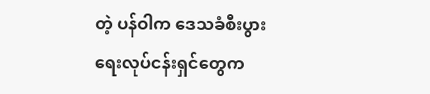တဲ့ ပန်ဝါက ဒေသခံစီးပွားရေးလုပ်ငန်းရှင်တွေက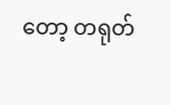တော့ တရုတ်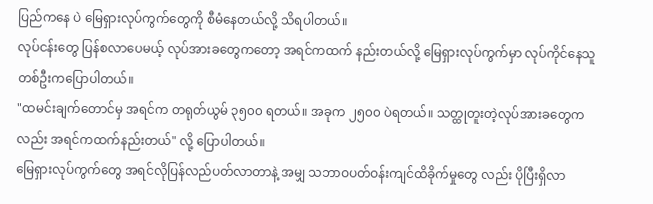ပြည်ကနေ ပဲ မြေရှားလုပ်ကွက်တွေကို စီမံနေတယ်လို့ သိရပါတယ်။
လုပ်ငန်းတွေ ပြန်စလာပေမယ့် လုပ်အားခတွေကတော့ အရင်ကထက် နည်းတယ်လို့ မြေရှားလုပ်ကွက်မှာ လုပ်ကိုင်နေသူတစ်ဦးကပြောပါတယ်။
"ထမင်းချက်တောင်မှ အရင်က တရုတ်ယွမ် ၃၅၀၀ ရတယ်။ အခုက ၂၅၀၀ ပဲရတယ်။ သတ္ထုတူးတဲ့လုပ်အားခတွေကလည်း အရင်ကထက်နည်းတယ်" လို့ ပြောပါတယ်။
မြေရှားလုပ်ကွက်တွေ အရင်လိုပြန်လည်ပတ်လာတာနဲ့ အမျှ သဘာဝပတ်ဝန်းကျင်ထိခိုက်မှုတွေ လည်း ပိုပြီးရှိလာ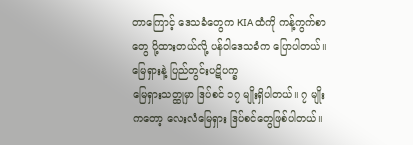တာကြောင့် ဒေသခံတွေက KIA ထံကို ကန့်ကွက်စာတွေ ပို့ထားတယ်လို့ ပန်ဝါဒေသခံက ပြောပါတယ်။
မြေရှားနဲ့ ပြည်တွင်းပဋိပက္ခ
မြေရှားသတ္ထုမှာ ဒြပ်စင် ၁၇ မျိုးရှိပါတယ်။ ၇ မျိုးကတော့ လေးလံမြေရှား ဒြပ်စင်တွေဖြစ်ပါတယ်။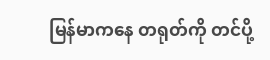မြန်မာကနေ တရုတ်ကို တင်ပို့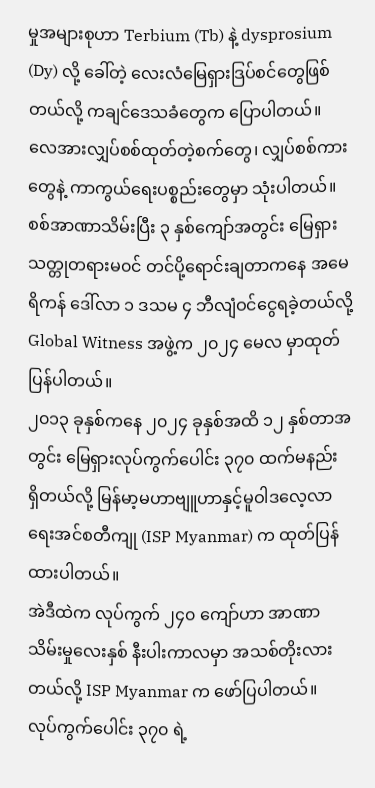မှုအများစုဟာ Terbium (Tb) နဲ့ dysprosium (Dy) လို့ ခေါ်တဲ့ လေးလံမြေရှားဒြပ်စင်တွေဖြစ်တယ်လို့ ကချင်ဒေသခံတွေက ပြောပါတယ်။
လေအားလျှပ်စစ်ထုတ်တဲ့စက်တွေ၊ လျှပ်စစ်ကားတွေနဲ့ ကာကွယ်ရေးပစ္စည်းတွေမှာ သုံးပါတယ်။
စစ်အာဏာသိမ်းပြီး ၃ နှစ်ကျော်အတွင်း မြေရှားသတ္တုတရားမ၀င် တင်ပို့ရောင်းချတာကနေ အမေရိကန် ဒေါ်လာ ၁ ဒသမ ၄ ဘီလျံဝင်ငွေရခဲ့တယ်လို့ Global Witness အဖွဲ့က ၂၀၂၄ မေလ မှာထုတ်ပြန်ပါတယ်။
၂၀၁၃ ခုနှစ်ကနေ ၂၀၂၄ ခုနှစ်အထိ ၁၂ နှစ်တာအတွင်း မြေရှားလုပ်ကွက်ပေါင်း ၃၇၀ ထက်မနည်း ရှိတယ်လို့ မြန်မာ့မဟာဗျူဟာနှင့်မူဝါဒလေ့လာရေးအင်စတီကျု (ISP Myanmar) က ထုတ်ပြန်ထားပါတယ်။
အဲဒီထဲက လုပ်ကွက် ၂၄၀ ကျော်ဟာ အာဏာသိမ်းမှုလေးနှစ် နီးပါးကာလမှာ အသစ်တိုးလားတယ်လို့ ISP Myanmar က ဖော်ပြပါတယ်။
လုပ်ကွက်ပေါင်း ၃၇၀ ရဲ့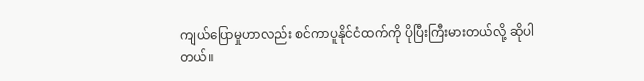ကျယ်ပြောမှုဟာလည်း စင်ကာပူနိုင်ငံထက်ကို ပိုပြီးကြီးမားတယ်လို့ ဆိုပါတယ်။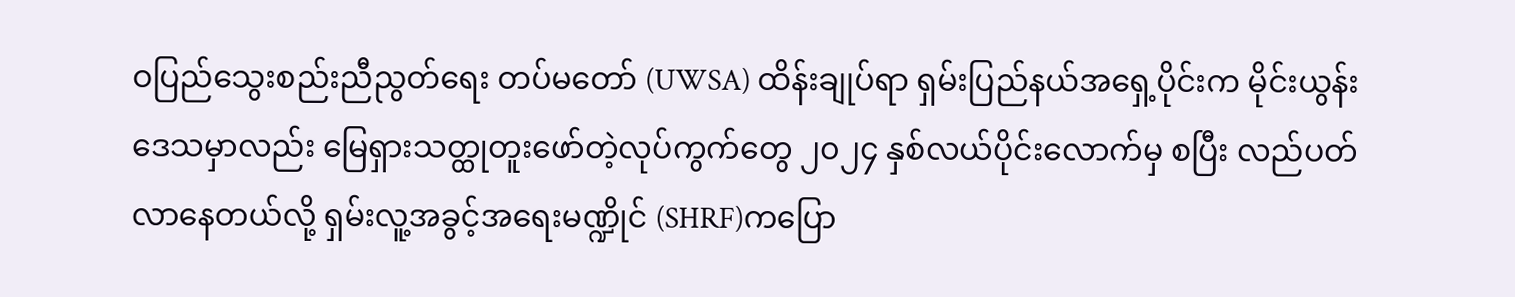ဝပြည်သွေးစည်းညီညွတ်ရေး တပ်မတော် (UWSA) ထိန်းချုပ်ရာ ရှမ်းပြည်နယ်အရှေ့ပိုင်းက မိုင်းယွန်းဒေသမှာလည်း မြေရှားသတ္ထုတူးဖော်တဲ့လုပ်ကွက်တွေ ၂၀၂၄ နှစ်လယ်ပိုင်းလောက်မှ စပြီး လည်ပတ်လာနေတယ်လို့ ရှမ်းလူ့အခွင့်အရေးမဏ္ဍိုင် (SHRF)ကပြော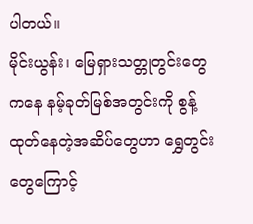ပါတယ်။
မိုင်းယွန်း၊ မြေရှားသတ္တုတွင်းတွေကနေ နမ့်ခုတ်မြစ်အတွင်းကို စွန့်ထုတ်နေတဲ့အဆိပ်တွေဟာ ရွှေတွင်းတွေကြောင့်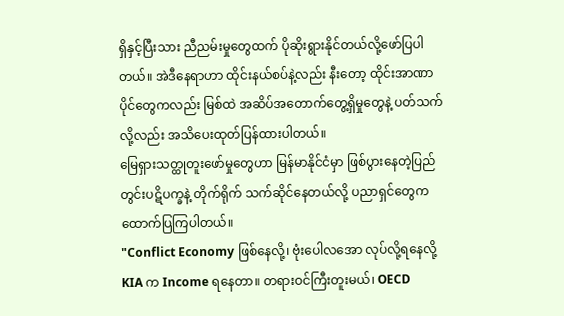ရှိနှင့်ပြီးသား ညီညမ်းမှုတွေထက် ပိုဆိုးရွားနိုင်တယ်လို့ဖော်ပြပါတယ်။ အဲဒီနေရာဟာ ထိုင်းနယ်စပ်နဲ့လည်း နီးတော့ ထိုင်းအာဏာပိုင်တွေကလည်း မြစ်ထဲ အဆိပ်အတောက်တွေ့ရှိမှုတွေနဲ့ ပတ်သက်လို့လည်း အသိပေးထုတ်ပြန်ထားပါတယ်။
မြေရှားသတ္ထုတူးဖော်မှုတွေဟာ မြန်မာနိုင်ငံမှာ ဖြစ်ပွားနေတဲ့ပြည်တွင်းပဋိပက္ခနဲ့ တိုက်ရိုက် သက်ဆိုင်နေတယ်လို့ ပညာရှင်တွေက ထောက်ပြကြပါတယ်။
"Conflict Economy ဖြစ်နေလို့၊ ဗုံးပေါလအော လုပ်လို့ရနေလို့ KIA က Income ရနေတာ။ တရားဝင်ကြီးတူးမယ်၊ OECD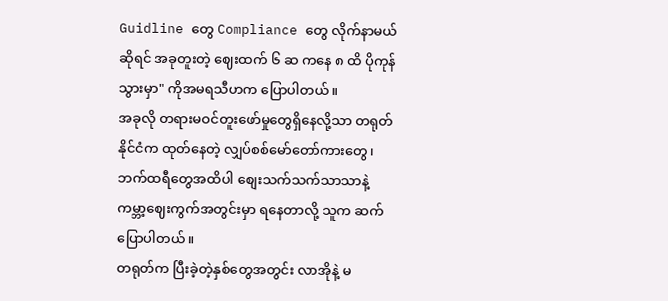Guidline တွေ Compliance တွေ လိုက်နာမယ်ဆိုရင် အခုတူးတဲ့ ဈေးထက် ၆ ဆ ကနေ ၈ ထိ ပိုကုန်သွားမှာ" ကိုအမရသီဟက ပြောပါတယ်။
အခုလို တရားမဝင်တူးဖော်မှုတွေရှိနေလို့သာ တရုတ်နိုင်ငံက ထုတ်နေတဲ့ လျှပ်စစ်မော်တော်ကားတွေ၊ ဘက်ထရီတွေအထိပါ စျေးသက်သက်သာသာနဲ့ ကမ္ဘာ့ဈေးကွက်အတွင်းမှာ ရနေတာလို့ သူက ဆက်ပြောပါတယ်။
တရုတ်က ပြီးခဲ့တဲ့နှစ်တွေအတွင်း လာအိုနဲ့ မ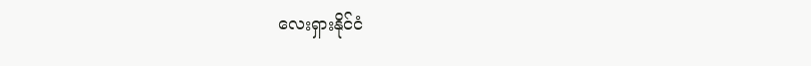လေးရှားနိုင်ငံ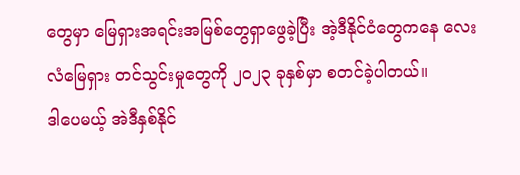တွေမှာ မြေရှားအရင်းအမြစ်တွေရှာဖွေခဲ့ပြီး အဲ့ဒီနိုင်ငံတွေကနေ လေးလံမြေရှား တင်သွင်းမှုတွေကို ၂၀၂၃ ခုနှစ်မှာ စတင်ခဲ့ပါတယ်။
ဒါပေမယ့် အဲဒီနှစ်နိုင်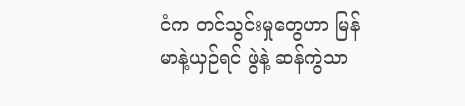ငံက တင်သွင်းမှုတွေဟာ မြန်မာနဲ့ယှဉ်ရင် ဖွဲနဲ့ ဆန်ကွဲသာ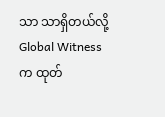သာ သာရှိတယ်လို့ Global Witness က ထုတ်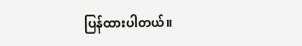ပြန်ထားပါတယ်။